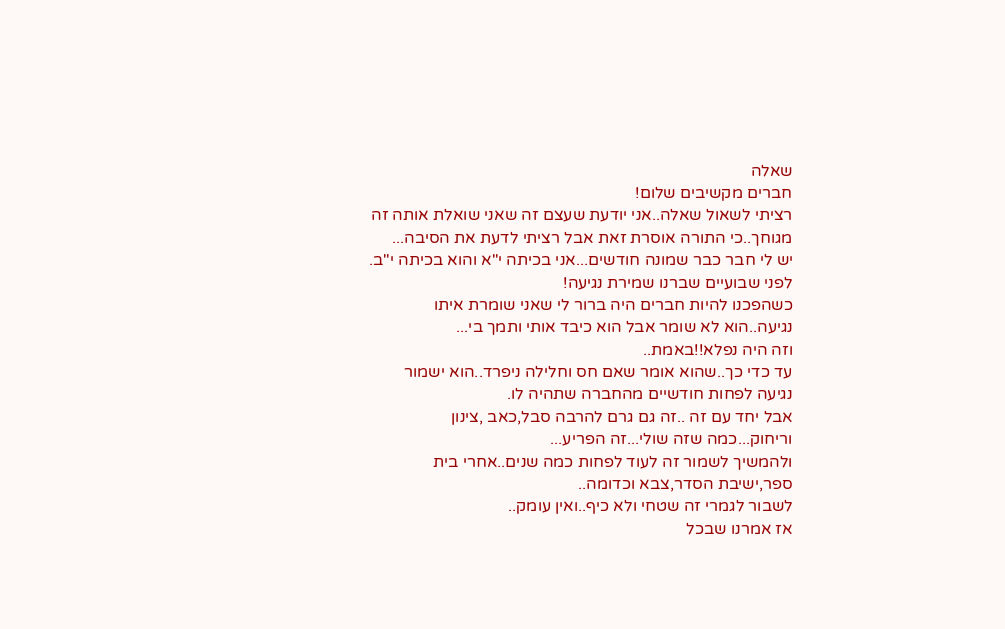שאלה
חברים מקשיבים שלום!
רציתי לשאול שאלה..אני יודעת שעצם זה שאני שואלת אותה זה מגוחך..כי התורה אוסרת זאת אבל רציתי לדעת את הסיבה...
יש לי חבר כבר שמונה חודשים...אני בכיתה י"א והוא בכיתה י"ב.
לפני שבועיים שברנו שמירת נגיעה!
כשהפכנו להיות חברים היה ברור לי שאני שומרת איתו נגיעה..הוא לא שומר אבל הוא כיבד אותי ותמך בי...
וזה היה נפלא!!באמת..
עד כדי כך..שהוא אומר שאם חס וחלילה ניפרד..הוא ישמור נגיעה לפחות חודשיים מהחברה שתהיה לו.
אבל יחד עם זה ..זה גם גרם להרבה סבל,כאב ,צינון וריחוק...כמה שזה שולי...זה הפריע...
ולהמשיך לשמור זה לעוד לפחות כמה שנים..אחרי בית ספר,ישיבת הסדר,צבא וכדומה..
לשבור לגמרי זה שטחי ולא כיף..ואין עומק..
אז אמרנו שבכל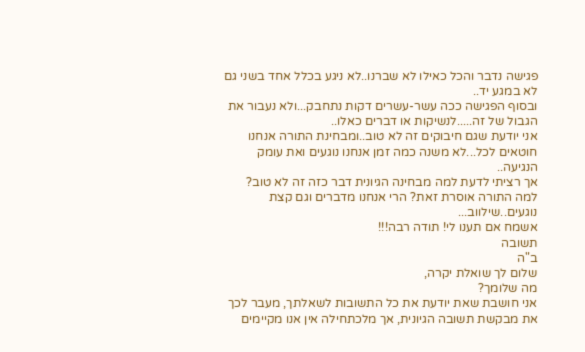פגישה נדבר והכל כאילו לא שברנו..לא ניגע בכלל אחד בשני גם לא במגע יד..
ובסוף הפגישה ככה עשר-עשרים דקות נתחבק...ולא נעבור את הגבול של זה.....לנשיקות או דברים כאלו..
אני יודעת שגם חיבוקים זה לא טוב..ומבחינת התורה אנחנו חוטאים לכל...לא משנה כמה זמן אנחנו נוגעים ואת עומק הנגיעה..
אך רציתי לדעת למה מבחינה הגיונית דבר כזה זה לא טוב? למה התורה אוסרת זאת? הרי אנחנו מדברים וגם קצת נוגעים..שילווב...
אשמח אם תענו לי! תודה רבה!!!
תשובה
ב"ה
שלום לך שואלת יקרה,
מה שלומך?
אני חושבת שאת יודעת את כל התשובות לשאלתך, מעבר לכך את מבקשת תשובה הגיונית, אך מלכתחילה אין אנו מקיימים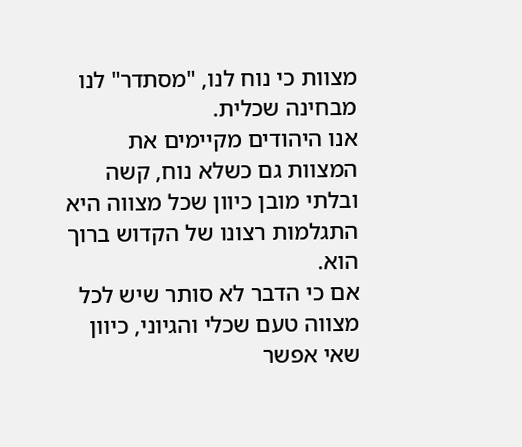מצוות כי נוח לנו, "מסתדר" לנו מבחינה שכלית.
אנו היהודים מקיימים את המצוות גם כשלא נוח, קשה ובלתי מובן כיוון שכל מצווה היא התגלמות רצונו של הקדוש ברוך הוא.
אם כי הדבר לא סותר שיש לכל מצווה טעם שכלי והגיוני, כיוון שאי אפשר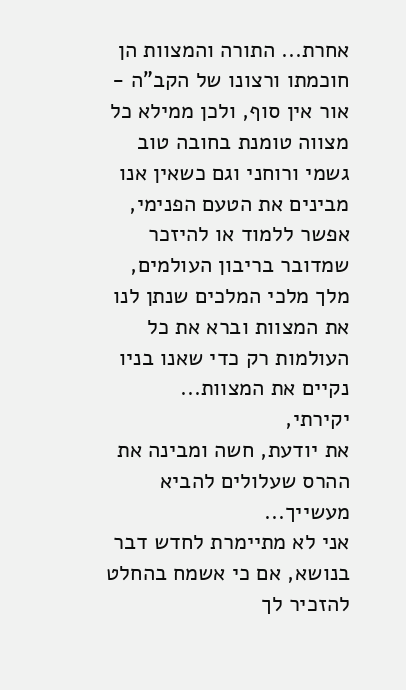אחרת... התורה והמצוות הן חוכמתו ורצונו של הקב"ה - אור אין סוף, ולכן ממילא כל מצווה טומנת בחובה טוב גשמי ורוחני וגם כשאין אנו מבינים את הטעם הפנימי, אפשר ללמוד או להיזכר שמדובר בריבון העולמים, מלך מלכי המלכים שנתן לנו את המצוות וברא את כל העולמות רק כדי שאנו בניו נקיים את המצוות...
יקירתי,
את יודעת, חשה ומבינה את ההרס שעלולים להביא מעשייך...
אני לא מתיימרת לחדש דבר בנושא, אם כי אשמח בהחלט להזכיר לך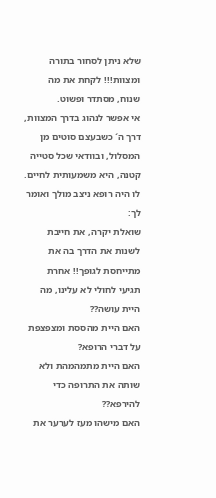שלא ניתן לסחור בתורה ומצוות!!! לקחת את מה שנוח, מסתדר ופשוט.
אי אפשר לנהוג בדרך המצוות, דרך ה´ כשבעצם סוטים מן המסלול, ובוודאי שכל סטייה קטנה, היא משמעותית לחיים.
לו היה רופא ניצב מולך ואומר לך:
שואלת יקרה, את חייבת לשנות את הדרך בה את מתייחסת לגופך!! אחרת תגיעי לחולי לא עלינו, מה היית עושה??
האם היית מהססת ומצפצפת על דברי הרופא?
האם היית מתמהמהת ולא שותה את התרופה כדי להירפא??
האם מישהו מעז לערער את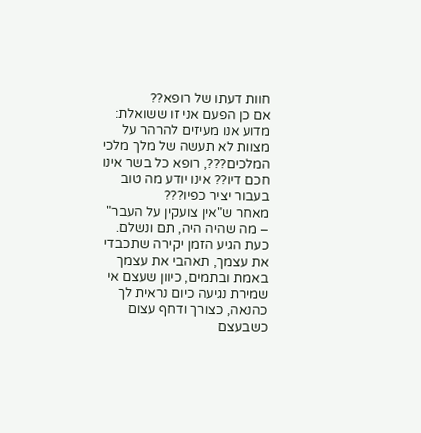חוות דעתו של רופא??
אם כן הפעם אני זו ששואלת:
מדוע אנו מעיזים להרהר על מצוות לא תעשה של מלך מלכי המלכים???, רופא כל בשר אינו חכם דיו?? אינו יודע מה טוב בעבור יציר כפיו???
מאחר ש"אין צועקין על העבר" – מה שהיה היה, תם ונשלם.
כעת הגיע הזמן יקירה שתכבדי את עצמך, תאהבי את עצמך באמת ובתמים, כיוון שעצם אי שמירת נגיעה כיום נראית לך כהנאה, כצורך ודחף עצום כשבעצם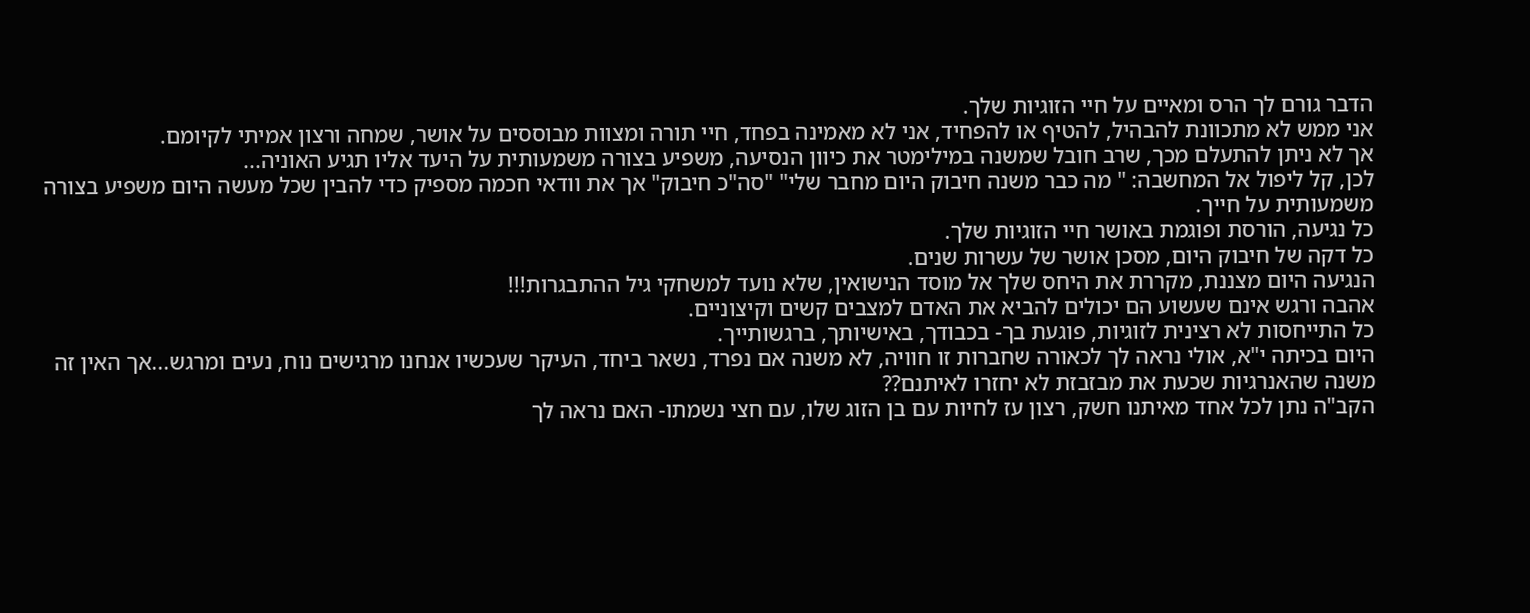הדבר גורם לך הרס ומאיים על חיי הזוגיות שלך.
אני ממש לא מתכוונת להבהיל, להטיף או להפחיד, אני לא מאמינה בפחד, חיי תורה ומצוות מבוססים על אושר, שמחה ורצון אמיתי לקיומם.
אך לא ניתן להתעלם מכך, שרב חובל שמשנה במילימטר את כיוון הנסיעה, משפיע בצורה משמעותית על היעד אליו תגיע האוניה...
לכן, קל ליפול אל המחשבה: " מה כבר משנה חיבוק היום מחבר שלי" "סה"כ חיבוק" אך את וודאי חכמה מספיק כדי להבין שכל מעשה היום משפיע בצורה משמעותית על חייך.
כל נגיעה, הורסת ופוגמת באושר חיי הזוגיות שלך.
כל דקה של חיבוק היום, מסכן אושר של עשרות שנים.
הנגיעה היום מצננת, מקררת את היחס שלך אל מוסד הנישואין, שלא נועד למשחקי גיל ההתבגרות!!!
אהבה ורגש אינם שעשוע הם יכולים להביא את האדם למצבים קשים וקיצוניים.
כל התייחסות לא רצינית לזוגיות, פוגעת בך- בכבודך, באישיותך, ברגשותייך.
היום בכיתה י"א, אולי נראה לך לכאורה שחברות זו חוויה, לא משנה אם נפרד, נשאר ביחד, העיקר שעכשיו אנחנו מרגישים נוח, נעים ומרגש...אך האין זה משנה שהאנרגיות שכעת את מבזבזת לא יחזרו לאיתנם??
הקב"ה נתן לכל אחד מאיתנו חשק, רצון עז לחיות עם בן הזוג שלו, עם חצי נשמתו- האם נראה לך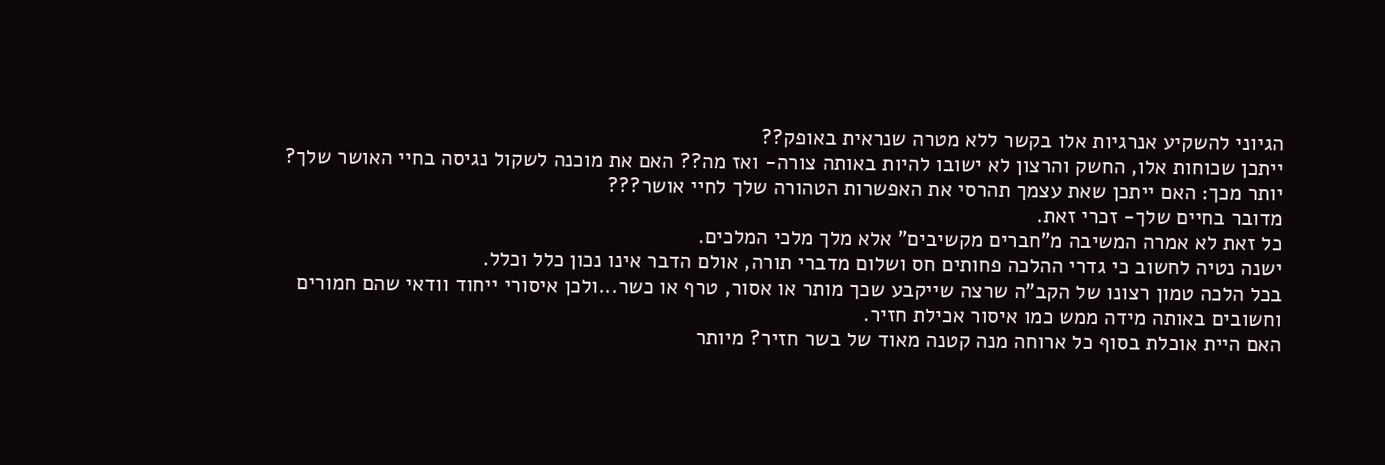הגיוני להשקיע אנרגיות אלו בקשר ללא מטרה שנראית באופק??
ייתכן שכוחות אלו, החשק והרצון לא ישובו להיות באותה צורה- ואז מה?? האם את מוכנה לשקול נגיסה בחיי האושר שלך?
יותר מכך: האם ייתכן שאת עצמך תהרסי את האפשרות הטהורה שלך לחיי אושר???
מדובר בחיים שלך- זכרי זאת.
כל זאת לא אמרה המשיבה מ"חברים מקשיבים" אלא מלך מלכי המלכים.
ישנה נטיה לחשוב כי גדרי ההלכה פחותים חס ושלום מדברי תורה, אולם הדבר אינו נכון כלל וכלל.
בכל הלכה טמון רצונו של הקב"ה שרצה שייקבע שכך מותר או אסור, טרף או כשר...ולכן איסורי ייחוד וודאי שהם חמורים וחשובים באותה מידה ממש כמו איסור אכילת חזיר.
האם היית אוכלת בסוף כל ארוחה מנה קטנה מאוד של בשר חזיר? מיותר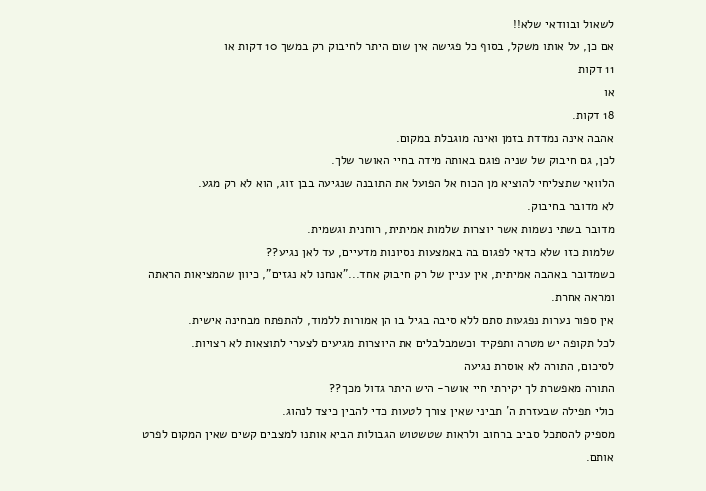לשאול ובוודאי שלא!!
אם כן, על אותו משקל, בסוף כל פגישה אין שום היתר לחיבוק רק במשך 10 דקות או
11 דקות
או
18 דקות.
אהבה אינה נמדדת בזמן ואינה מוגבלת במקום.
לכן, גם חיבוק של שניה פוגם באותה מידה בחיי האושר שלך.
הלוואי שתצליחי להוציא מן הכוח אל הפועל את התובנה שנגיעה בבן זוג, הוא לא רק מגע.
לא מדובר בחיבוק.
מדובר בשתי נשמות אשר יוצרות שלמות אמיתית, רוחנית וגשמית.
שלמות כזו שלא כדאי לפגום בה באמצעות נסיונות מדעיים, עד לאן נגיע??
כשמדובר באהבה אמיתית, אין עניין של רק חיבוק אחד..."אנחנו לא נגזים", כיוון שהמציאות הראתה ומראה אחרת.
אין ספור נערות נפגעות סתם ללא סיבה בגיל בו הן אמורות ללמוד, להתפתח מבחינה אישית.
לכל תקופה יש מטרה ותפקיד וכשמבלבלים את היוצרות מגיעים לצערי לתוצאות לא רצויות.
לסיכום, התורה לא אוסרת נגיעה
התורה מאפשרת לך יקירתי חיי אושר- היש היתר גדול מכך??
כולי תפילה שבעזרת ה´ תביני שאין צורך לטעות כדי להבין כיצד לנהוג.
מספיק להסתכל סביב ברחוב ולראות שטשטוש הגבולות הביא אותנו למצבים קשים שאין המקום לפרט אותם.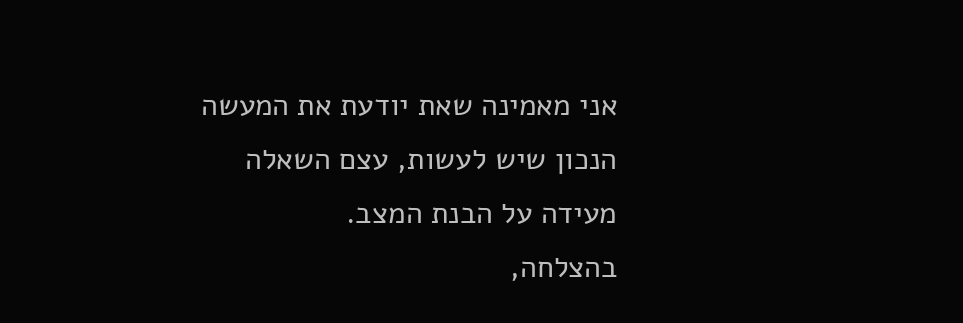אני מאמינה שאת יודעת את המעשה הנכון שיש לעשות, עצם השאלה מעידה על הבנת המצב.
בהצלחה,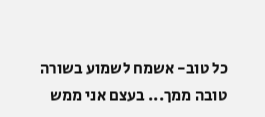כל טוב- אשמח לשמוע בשורה טובה ממך... בעצם אני ממש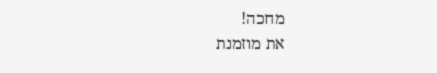מחכה!
את מוזמנת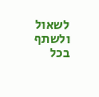לשאול ולשתף בכל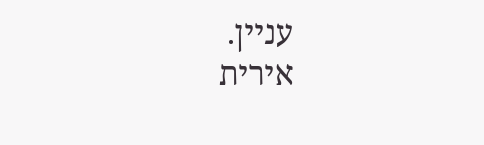עניין.
אירית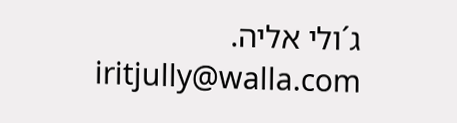ג´ולי אליה.
iritjully@walla.com